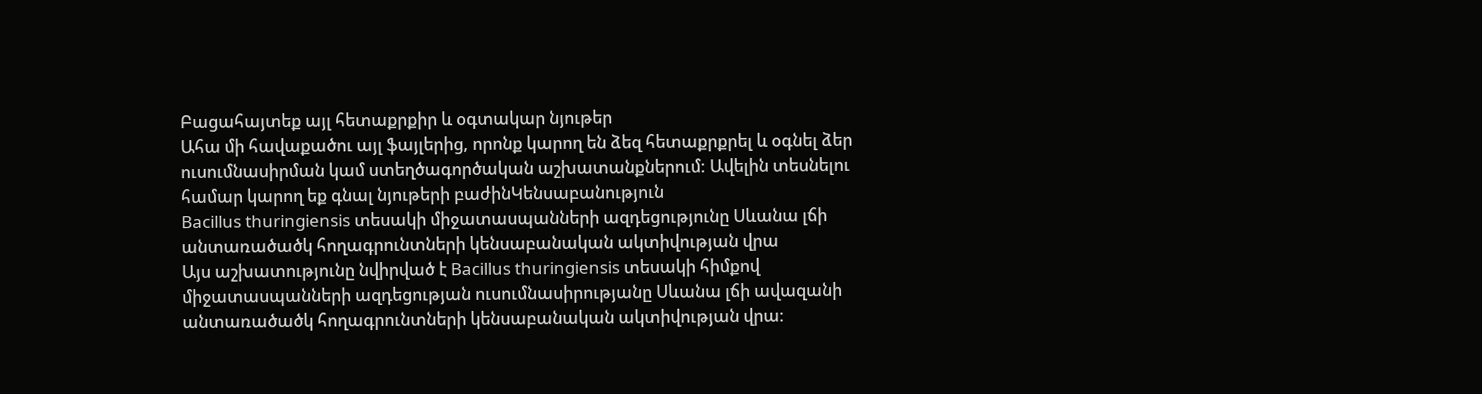Բացահայտեք այլ հետաքրքիր և օգտակար նյութեր
Ահա մի հավաքածու այլ ֆայլերից, որոնք կարող են ձեզ հետաքրքրել և օգնել ձեր ուսումնասիրման կամ ստեղծագործական աշխատանքներում: Ավելին տեսնելու համար կարող եք գնալ նյութերի բաժինԿենսաբանություն
Bacillus thuringiensis տեսակի միջատասպանների ազդեցությունը Սևանա լճի անտառածածկ հողագրունտների կենսաբանական ակտիվության վրա
Այս աշխատությունը նվիրված է Bacillus thuringiensis տեսակի հիմքով միջատասպանների ազդեցության ուսումնասիրությանը Սևանա լճի ավազանի անտառածածկ հողագրունտների կենսաբանական ակտիվության վրա։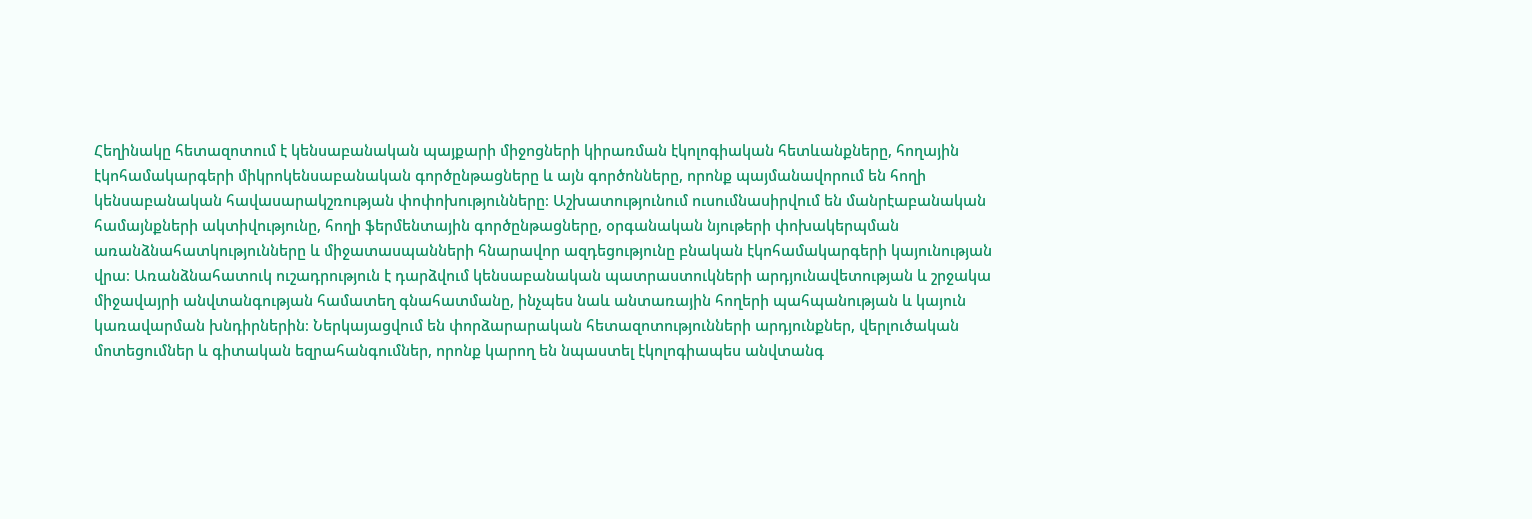Հեղինակը հետազոտում է կենսաբանական պայքարի միջոցների կիրառման էկոլոգիական հետևանքները, հողային էկոհամակարգերի միկրոկենսաբանական գործընթացները և այն գործոնները, որոնք պայմանավորում են հողի կենսաբանական հավասարակշռության փոփոխությունները։ Աշխատությունում ուսումնասիրվում են մանրէաբանական համայնքների ակտիվությունը, հողի ֆերմենտային գործընթացները, օրգանական նյութերի փոխակերպման առանձնահատկությունները և միջատասպանների հնարավոր ազդեցությունը բնական էկոհամակարգերի կայունության վրա։ Առանձնահատուկ ուշադրություն է դարձվում կենսաբանական պատրաստուկների արդյունավետության և շրջակա միջավայրի անվտանգության համատեղ գնահատմանը, ինչպես նաև անտառային հողերի պահպանության և կայուն կառավարման խնդիրներին։ Ներկայացվում են փորձարարական հետազոտությունների արդյունքներ, վերլուծական մոտեցումներ և գիտական եզրահանգումներ, որոնք կարող են նպաստել էկոլոգիապես անվտանգ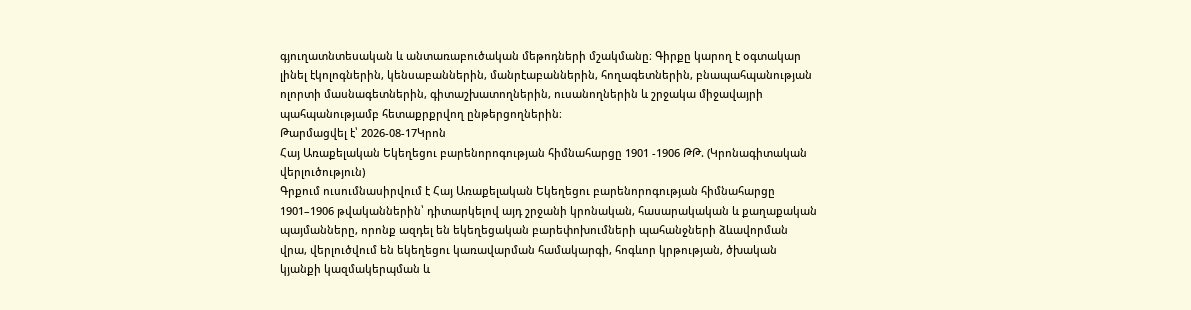գյուղատնտեսական և անտառաբուծական մեթոդների մշակմանը։ Գիրքը կարող է օգտակար լինել էկոլոգներին, կենսաբաններին, մանրէաբաններին, հողագետներին, բնապահպանության ոլորտի մասնագետներին, գիտաշխատողներին, ուսանողներին և շրջակա միջավայրի պահպանությամբ հետաքրքրվող ընթերցողներին։
Թարմացվել է՝ 2026-08-17Կրոն
Հայ Առաքելական Եկեղեցու բարենորոգության հիմնահարցը 1901 -1906 ԹԹ. (Կրոնագիտական վերլուծություն)
Գրքում ուսումնասիրվում է Հայ Առաքելական Եկեղեցու բարենորոգության հիմնահարցը 1901–1906 թվականներին՝ դիտարկելով այդ շրջանի կրոնական, հասարակական և քաղաքական պայմանները, որոնք ազդել են եկեղեցական բարեփոխումների պահանջների ձևավորման վրա, վերլուծվում են եկեղեցու կառավարման համակարգի, հոգևոր կրթության, ծխական կյանքի կազմակերպման և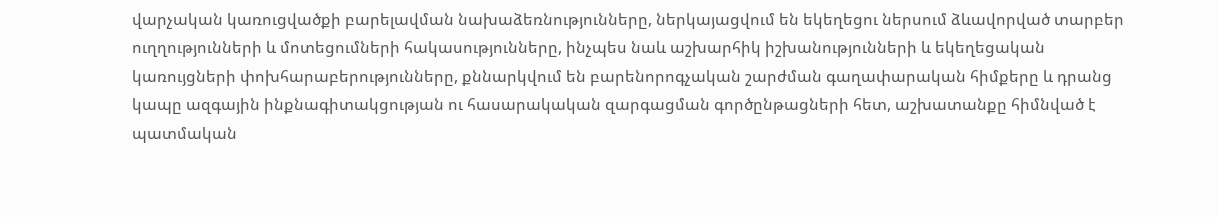վարչական կառուցվածքի բարելավման նախաձեռնությունները, ներկայացվում են եկեղեցու ներսում ձևավորված տարբեր ուղղությունների և մոտեցումների հակասությունները, ինչպես նաև աշխարհիկ իշխանությունների և եկեղեցական կառույցների փոխհարաբերությունները, քննարկվում են բարենորոգչական շարժման գաղափարական հիմքերը և դրանց կապը ազգային ինքնագիտակցության ու հասարակական զարգացման գործընթացների հետ, աշխատանքը հիմնված է պատմական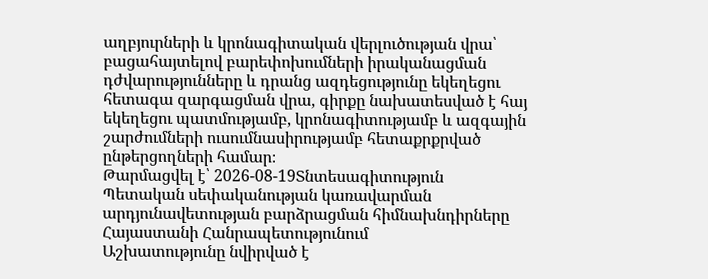աղբյուրների և կրոնագիտական վերլուծության վրա՝ բացահայտելով բարեփոխումների իրականացման դժվարությունները և դրանց ազդեցությունը եկեղեցու հետագա զարգացման վրա, գիրքը նախատեսված է հայ եկեղեցու պատմությամբ, կրոնագիտությամբ և ազգային շարժումների ուսումնասիրությամբ հետաքրքրված ընթերցողների համար։
Թարմացվել է՝ 2026-08-19Տնտեսագիտություն
Պետական սեփականության կառավարման արդյունավետության բարձրացման հիմնախնդիրները Հայաստանի Հանրապետությունում
Աշխատությունը նվիրված է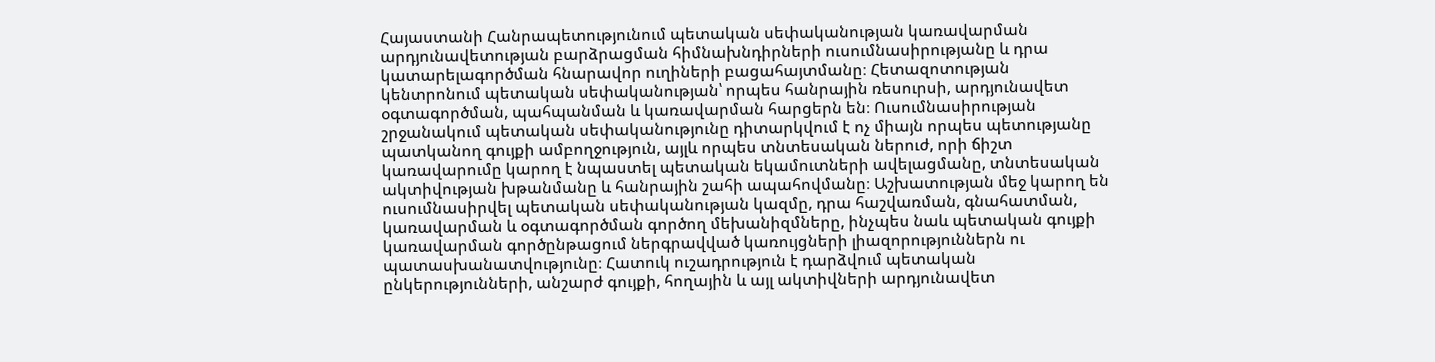Հայաստանի Հանրապետությունում պետական սեփականության կառավարման արդյունավետության բարձրացման հիմնախնդիրների ուսումնասիրությանը և դրա կատարելագործման հնարավոր ուղիների բացահայտմանը։ Հետազոտության կենտրոնում պետական սեփականության՝ որպես հանրային ռեսուրսի, արդյունավետ օգտագործման, պահպանման և կառավարման հարցերն են։ Ուսումնասիրության շրջանակում պետական սեփականությունը դիտարկվում է ոչ միայն որպես պետությանը պատկանող գույքի ամբողջություն, այլև որպես տնտեսական ներուժ, որի ճիշտ կառավարումը կարող է նպաստել պետական եկամուտների ավելացմանը, տնտեսական ակտիվության խթանմանը և հանրային շահի ապահովմանը։ Աշխատության մեջ կարող են ուսումնասիրվել պետական սեփականության կազմը, դրա հաշվառման, գնահատման, կառավարման և օգտագործման գործող մեխանիզմները, ինչպես նաև պետական գույքի կառավարման գործընթացում ներգրավված կառույցների լիազորություններն ու պատասխանատվությունը։ Հատուկ ուշադրություն է դարձվում պետական ընկերությունների, անշարժ գույքի, հողային և այլ ակտիվների արդյունավետ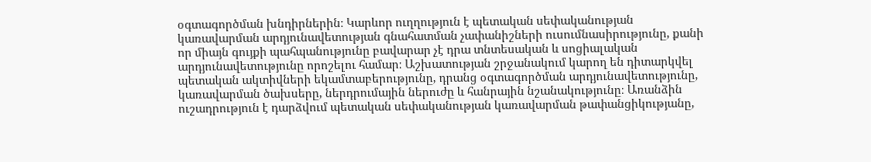օգտագործման խնդիրներին։ Կարևոր ուղղություն է պետական սեփականության կառավարման արդյունավետության գնահատման չափանիշների ուսումնասիրությունը, քանի որ միայն գույքի պահպանությունը բավարար չէ դրա տնտեսական և սոցիալական արդյունավետությունը որոշելու համար։ Աշխատության շրջանակում կարող են դիտարկվել պետական ակտիվների եկամտաբերությունը, դրանց օգտագործման արդյունավետությունը, կառավարման ծախսերը, ներդրումային ներուժը և հանրային նշանակությունը։ Առանձին ուշադրություն է դարձվում պետական սեփականության կառավարման թափանցիկությանը,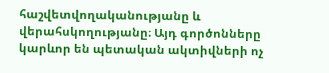հաշվետվողականությանը և վերահսկողությանը։ Այդ գործոնները կարևոր են պետական ակտիվների ոչ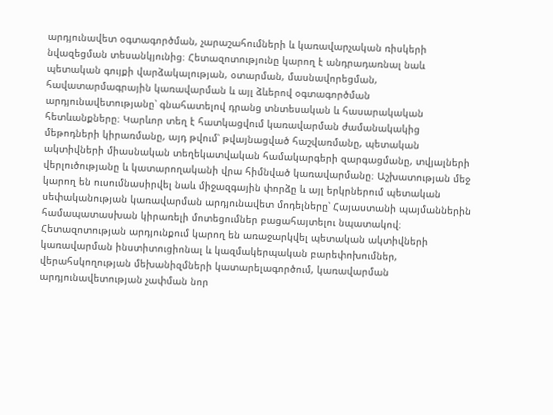արդյունավետ օգտագործման, չարաշահումների և կառավարչական ռիսկերի նվազեցման տեսանկյունից։ Հետազոտությունը կարող է անդրադառնալ նաև պետական գույքի վարձակալության, օտարման, մասնավորեցման, հավատարմագրային կառավարման և այլ ձևերով օգտագործման արդյունավետությանը՝ գնահատելով դրանց տնտեսական և հասարակական հետևանքները։ Կարևոր տեղ է հատկացվում կառավարման ժամանակակից մեթոդների կիրառմանը, այդ թվում՝ թվայնացված հաշվառմանը, պետական ակտիվների միասնական տեղեկատվական համակարգերի զարգացմանը, տվյալների վերլուծությանը և կատարողականի վրա հիմնված կառավարմանը։ Աշխատության մեջ կարող են ուսումնասիրվել նաև միջազգային փորձը և այլ երկրներում պետական սեփականության կառավարման արդյունավետ մոդելները՝ Հայաստանի պայմաններին համապատասխան կիրառելի մոտեցումներ բացահայտելու նպատակով։ Հետազոտության արդյունքում կարող են առաջարկվել պետական ակտիվների կառավարման ինստիտուցիոնալ և կազմակերպական բարեփոխումներ, վերահսկողության մեխանիզմների կատարելագործում, կառավարման արդյունավետության չափման նոր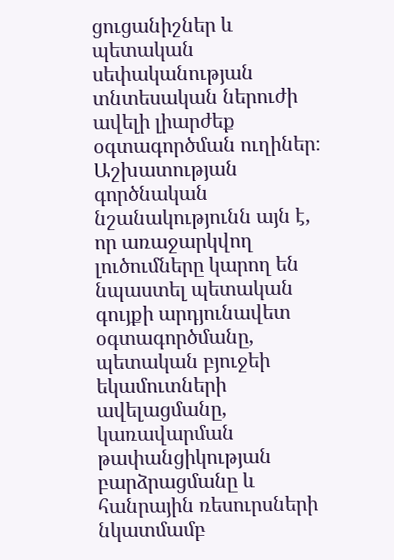ցուցանիշներ և պետական սեփականության տնտեսական ներուժի ավելի լիարժեք օգտագործման ուղիներ։ Աշխատության գործնական նշանակությունն այն է, որ առաջարկվող լուծումները կարող են նպաստել պետական գույքի արդյունավետ օգտագործմանը, պետական բյուջեի եկամուտների ավելացմանը, կառավարման թափանցիկության բարձրացմանը և հանրային ռեսուրսների նկատմամբ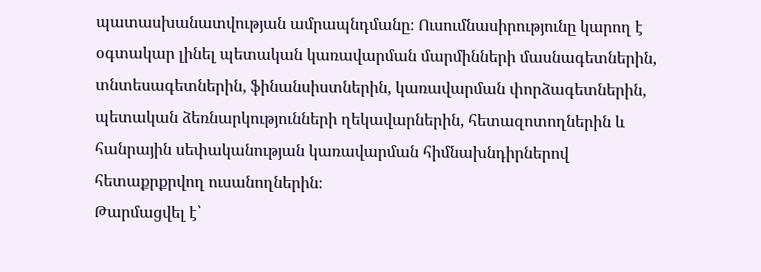պատասխանատվության ամրապնդմանը։ Ուսումնասիրությունը կարող է օգտակար լինել պետական կառավարման մարմինների մասնագետներին, տնտեսագետներին, ֆինանսիստներին, կառավարման փորձագետներին, պետական ձեռնարկությունների ղեկավարներին, հետազոտողներին և հանրային սեփականության կառավարման հիմնախնդիրներով հետաքրքրվող ուսանողներին։
Թարմացվել է՝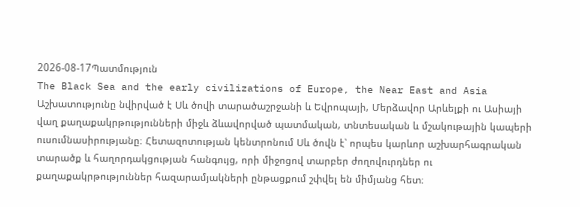2026-08-17Պատմություն
The Black Sea and the early civilizations of Europe, the Near East and Asia
Աշխատությունը նվիրված է Սև ծովի տարածաշրջանի և Եվրոպայի, Մերձավոր Արևելքի ու Ասիայի վաղ քաղաքակրթությունների միջև ձևավորված պատմական, տնտեսական և մշակութային կապերի ուսումնասիրությանը։ Հետազոտության կենտրոնում Սև ծովն է՝ որպես կարևոր աշխարհագրական տարածք և հաղորդակցության հանգույց, որի միջոցով տարբեր ժողովուրդներ ու քաղաքակրթություններ հազարամյակների ընթացքում շփվել են միմյանց հետ։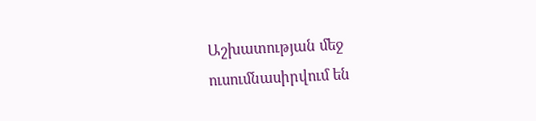Աշխատության մեջ ուսումնասիրվում են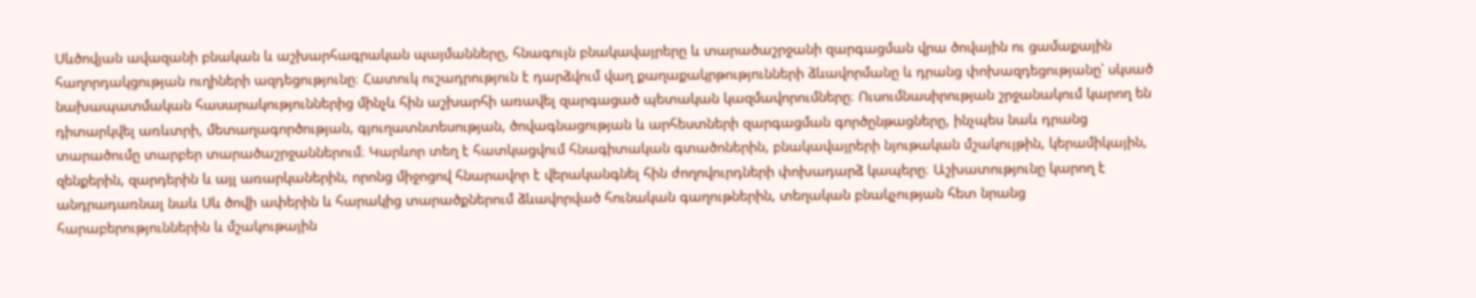Սևծովյան ավազանի բնական և աշխարհագրական պայմանները, հնագույն բնակավայրերը և տարածաշրջանի զարգացման վրա ծովային ու ցամաքային հաղորդակցության ուղիների ազդեցությունը։ Հատուկ ուշադրություն է դարձվում վաղ քաղաքակրթությունների ձևավորմանը և դրանց փոխազդեցությանը՝ սկսած նախապատմական հասարակություններից մինչև հին աշխարհի առավել զարգացած պետական կազմավորումները։ Ուսումնասիրության շրջանակում կարող են դիտարկվել առևտրի, մետաղագործության, գյուղատնտեսության, ծովագնացության և արհեստների զարգացման գործընթացները, ինչպես նաև դրանց տարածումը տարբեր տարածաշրջաններում։ Կարևոր տեղ է հատկացվում հնագիտական գտածոներին, բնակավայրերի նյութական մշակույթին, կերամիկային, զենքերին, զարդերին և այլ առարկաներին, որոնց միջոցով հնարավոր է վերականգնել հին ժողովուրդների փոխադարձ կապերը։ Աշխատությունը կարող է անդրադառնալ նաև Սև ծովի ափերին և հարակից տարածքներում ձևավորված հունական գաղութներին, տեղական բնակչության հետ նրանց հարաբերություններին և մշակութային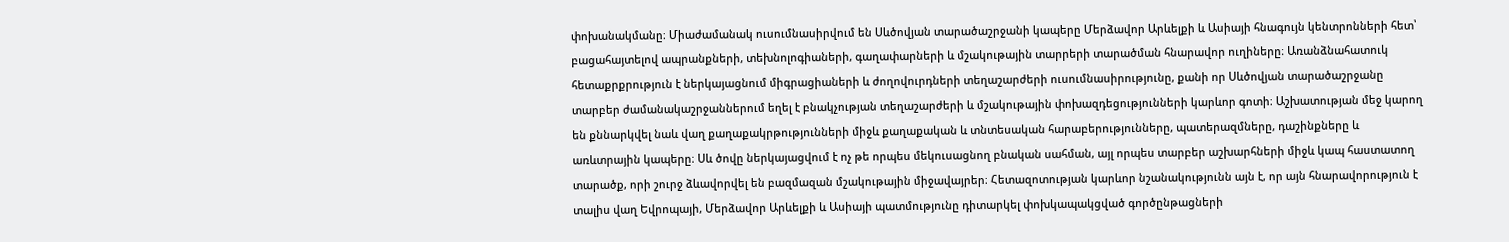փոխանակմանը։ Միաժամանակ ուսումնասիրվում են Սևծովյան տարածաշրջանի կապերը Մերձավոր Արևելքի և Ասիայի հնագույն կենտրոնների հետ՝ բացահայտելով ապրանքների, տեխնոլոգիաների, գաղափարների և մշակութային տարրերի տարածման հնարավոր ուղիները։ Առանձնահատուկ հետաքրքրություն է ներկայացնում միգրացիաների և ժողովուրդների տեղաշարժերի ուսումնասիրությունը, քանի որ Սևծովյան տարածաշրջանը տարբեր ժամանակաշրջաններում եղել է բնակչության տեղաշարժերի և մշակութային փոխազդեցությունների կարևոր գոտի։ Աշխատության մեջ կարող են քննարկվել նաև վաղ քաղաքակրթությունների միջև քաղաքական և տնտեսական հարաբերությունները, պատերազմները, դաշինքները և առևտրային կապերը։ Սև ծովը ներկայացվում է ոչ թե որպես մեկուսացնող բնական սահման, այլ որպես տարբեր աշխարհների միջև կապ հաստատող տարածք, որի շուրջ ձևավորվել են բազմազան մշակութային միջավայրեր։ Հետազոտության կարևոր նշանակությունն այն է, որ այն հնարավորություն է տալիս վաղ Եվրոպայի, Մերձավոր Արևելքի և Ասիայի պատմությունը դիտարկել փոխկապակցված գործընթացների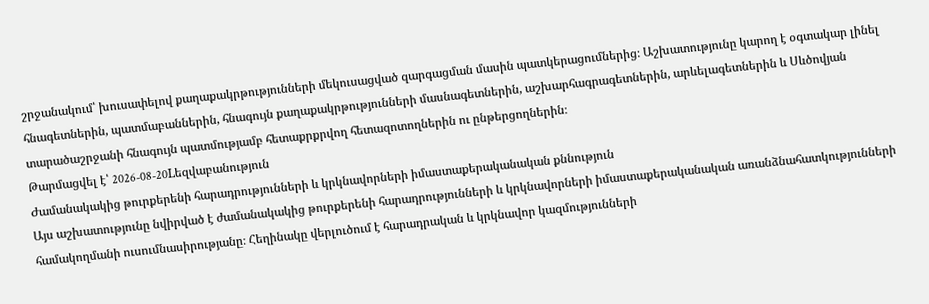շրջանակում՝ խուսափելով քաղաքակրթությունների մեկուսացված զարգացման մասին պատկերացումներից։ Աշխատությունը կարող է օգտակար լինել հնագետներին, պատմաբաններին, հնագույն քաղաքակրթությունների մասնագետներին, աշխարհագրագետներին, արևելագետներին և Սևծովյան տարածաշրջանի հնագույն պատմությամբ հետաքրքրվող հետազոտողներին ու ընթերցողներին։
Թարմացվել է՝ 2026-08-20Lեզվաբանություն
Ժամանակակից թուրքերենի հարադրությունների և կրկնավորների իմաստաքերականական քննություն
Այս աշխատությունը նվիրված է ժամանակակից թուրքերենի հարադրությունների և կրկնավորների իմաստաքերականական առանձնահատկությունների համակողմանի ուսումնասիրությանը։ Հեղինակը վերլուծում է հարադրական և կրկնավոր կազմությունների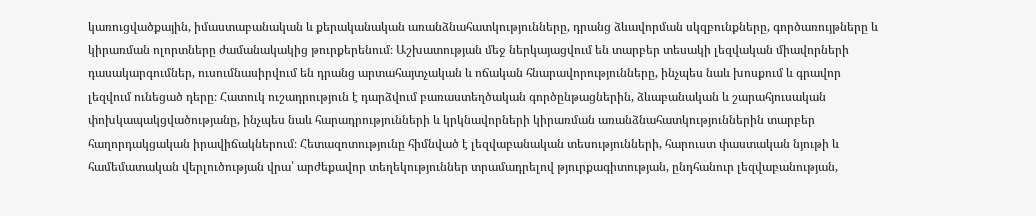կառուցվածքային, իմաստաբանական և քերականական առանձնահատկությունները, դրանց ձևավորման սկզբունքները, գործառույթները և կիրառման ոլորտները ժամանակակից թուրքերենում։ Աշխատության մեջ ներկայացվում են տարբեր տեսակի լեզվական միավորների դասակարգումներ, ուսումնասիրվում են դրանց արտահայտչական և ոճական հնարավորությունները, ինչպես նաև խոսքում և գրավոր լեզվում ունեցած դերը։ Հատուկ ուշադրություն է դարձվում բառաստեղծական գործընթացներին, ձևաբանական և շարահյուսական փոխկապակցվածությանը, ինչպես նաև հարադրությունների և կրկնավորների կիրառման առանձնահատկություններին տարբեր հաղորդակցական իրավիճակներում։ Հետազոտությունը հիմնված է լեզվաբանական տեսությունների, հարուստ փաստական նյութի և համեմատական վերլուծության վրա՝ արժեքավոր տեղեկություններ տրամադրելով թյուրքագիտության, ընդհանուր լեզվաբանության,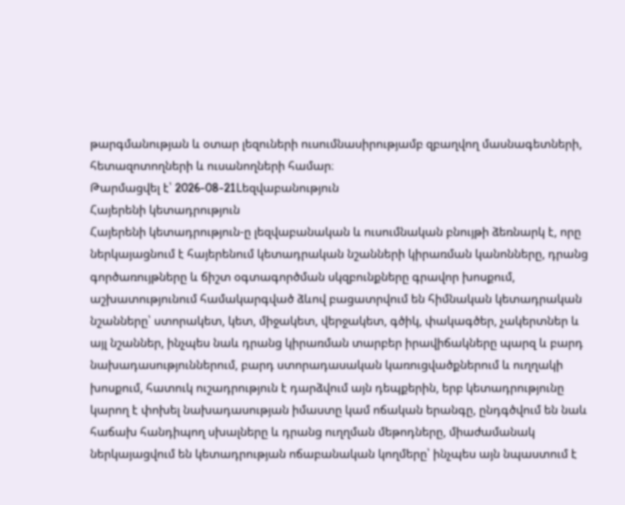թարգմանության և օտար լեզուների ուսումնասիրությամբ զբաղվող մասնագետների, հետազոտողների և ուսանողների համար։
Թարմացվել է՝ 2026-08-21Lեզվաբանություն
Հայերենի կետադրություն
Հայերենի կետադրություն-ը լեզվաբանական և ուսումնական բնույթի ձեռնարկ է, որը ներկայացնում է հայերենում կետադրական նշանների կիրառման կանոնները, դրանց գործառույթները և ճիշտ օգտագործման սկզբունքները գրավոր խոսքում, աշխատությունում համակարգված ձևով բացատրվում են հիմնական կետադրական նշանները՝ ստորակետ, կետ, միջակետ, վերջակետ, գծիկ, փակագծեր, չակերտներ և այլ նշաններ, ինչպես նաև դրանց կիրառման տարբեր իրավիճակները պարզ և բարդ նախադասություններում, բարդ ստորադասական կառուցվածքներում և ուղղակի խոսքում, հատուկ ուշադրություն է դարձվում այն դեպքերին, երբ կետադրությունը կարող է փոխել նախադասության իմաստը կամ ոճական երանգը, ընդգծվում են նաև հաճախ հանդիպող սխալները և դրանց ուղղման մեթոդները, միաժամանակ ներկայացվում են կետադրության ոճաբանական կողմերը՝ ինչպես այն նպաստում է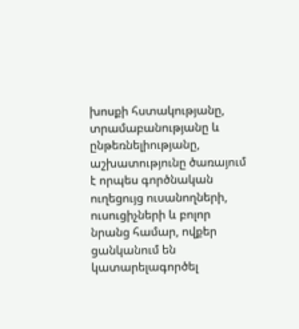խոսքի հստակությանը, տրամաբանությանը և ընթեռնելիությանը, աշխատությունը ծառայում է որպես գործնական ուղեցույց ուսանողների, ուսուցիչների և բոլոր նրանց համար, ովքեր ցանկանում են կատարելագործել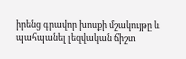իրենց գրավոր խոսքի մշակույթը և պահպանել լեզվական ճիշտ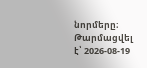նորմերը։
Թարմացվել է՝ 2026-08-19